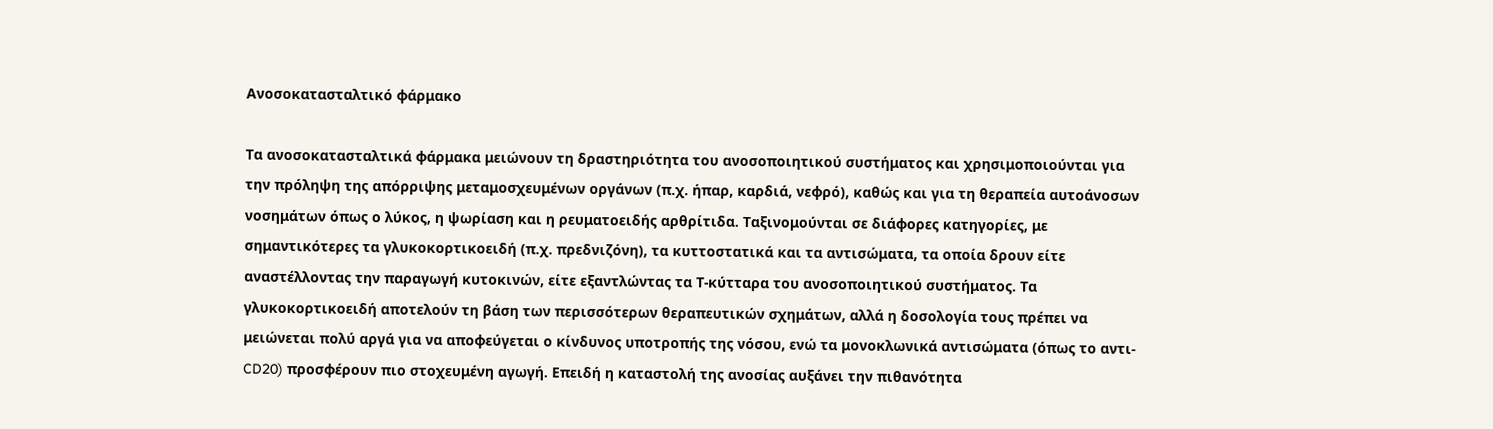Ανοσοκατασταλτικό φάρμακο

Τα ανοσοκατασταλτικά φάρμακα μειώνουν τη δραστηριότητα του ανοσοποιητικού συστήματος και χρησιμοποιούνται για την πρόληψη της απόρριψης μεταμοσχευμένων οργάνων (π.χ. ήπαρ, καρδιά, νεφρό), καθώς και για τη θεραπεία αυτοάνοσων νοσημάτων όπως ο λύκος, η ψωρίαση και η ρευματοειδής αρθρίτιδα. Ταξινομούνται σε διάφορες κατηγορίες, με σημαντικότερες τα γλυκοκορτικοειδή (π.χ. πρεδνιζόνη), τα κυττοστατικά και τα αντισώματα, τα οποία δρουν είτε αναστέλλοντας την παραγωγή κυτοκινών, είτε εξαντλώντας τα Τ-κύτταρα του ανοσοποιητικού συστήματος. Τα γλυκοκορτικοειδή αποτελούν τη βάση των περισσότερων θεραπευτικών σχημάτων, αλλά η δοσολογία τους πρέπει να μειώνεται πολύ αργά για να αποφεύγεται ο κίνδυνος υποτροπής της νόσου, ενώ τα μονοκλωνικά αντισώματα (όπως το αντι-CD20) προσφέρουν πιο στοχευμένη αγωγή. Επειδή η καταστολή της ανοσίας αυξάνει την πιθανότητα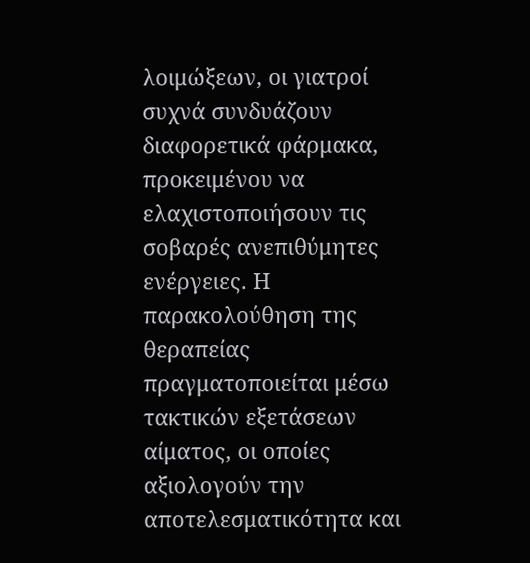λοιμώξεων, οι γιατροί συχνά συνδυάζουν διαφορετικά φάρμακα, προκειμένου να ελαχιστοποιήσουν τις σοβαρές ανεπιθύμητες ενέργειες. Η παρακολούθηση της θεραπείας πραγματοποιείται μέσω τακτικών εξετάσεων αίματος, οι οποίες αξιολογούν την αποτελεσματικότητα και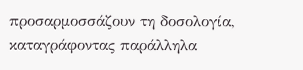προσαρμοσσάζουν τη δοσολογία, καταγράφοντας παράλληλα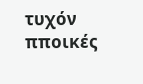τυχόν πποικές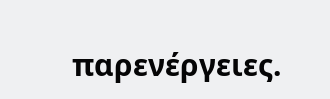παρενέργειες.